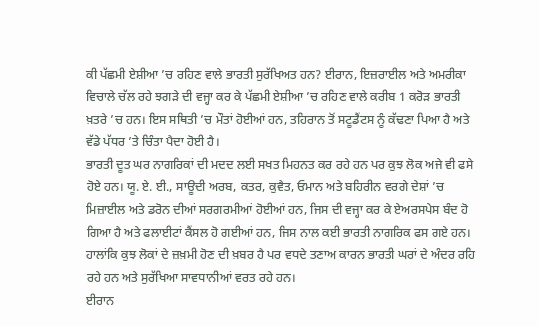ਕੀ ਪੱਛਮੀ ਏਸ਼ੀਆ ’ਚ ਰਹਿਣ ਵਾਲੇ ਭਾਰਤੀ ਸੁਰੱਖਿਅਤ ਹਨ? ਈਰਾਨ, ਇਜ਼ਰਾਈਲ ਅਤੇ ਅਮਰੀਕਾ ਵਿਚਾਲੇ ਚੱਲ ਰਹੇ ਝਗੜੇ ਦੀ ਵਜ੍ਹਾ ਕਰ ਕੇ ਪੱਛਮੀ ਏਸ਼ੀਆ ’ਚ ਰਹਿਣ ਵਾਲੇ ਕਰੀਬ 1 ਕਰੋੜ ਭਾਰਤੀ ਖ਼ਤਰੇ ’ਚ ਹਨ। ਇਸ ਸਥਿਤੀ ’ਚ ਮੌਤਾਂ ਹੋਈਆਂ ਹਨ, ਤਹਿਰਾਨ ਤੋਂ ਸਟੂਡੈਂਟਸ ਨੂੰ ਕੱਢਣਾ ਪਿਆ ਹੈ ਅਤੇ ਵੱਡੇ ਪੱਧਰ ’ਤੇ ਚਿੰਤਾ ਪੈਦਾ ਹੋਈ ਹੈ।
ਭਾਰਤੀ ਦੂਤ ਘਰ ਨਾਗਰਿਕਾਂ ਦੀ ਮਦਦ ਲਈ ਸਖਤ ਮਿਹਨਤ ਕਰ ਰਹੇ ਹਨ ਪਰ ਕੁਝ ਲੋਕ ਅਜੇ ਵੀ ਫਸੇ ਹੋਏ ਹਨ। ਯੂ. ਏ. ਈ., ਸਾਊਦੀ ਅਰਬ, ਕਤਰ, ਕੁਵੈਤ, ਓਮਾਨ ਅਤੇ ਬਹਿਰੀਨ ਵਰਗੇ ਦੇਸ਼ਾਂ ’ਚ ਮਿਜ਼ਾਈਲ ਅਤੇ ਡਰੋਨ ਦੀਆਂ ਸਰਗਰਮੀਆਂ ਹੋਈਆਂ ਹਨ, ਜਿਸ ਦੀ ਵਜ੍ਹਾ ਕਰ ਕੇ ਏਅਰਸਪੇਸ ਬੰਦ ਹੋ ਗਿਆ ਹੈ ਅਤੇ ਫਲਾਈਟਾਂ ਕੈਂਸਲ ਹੋ ਗਈਆਂ ਹਨ, ਜਿਸ ਨਾਲ ਕਈ ਭਾਰਤੀ ਨਾਗਰਿਕ ਫਸ ਗਏ ਹਨ। ਹਾਲਾਂਕਿ ਕੁਝ ਲੋਕਾਂ ਦੇ ਜ਼ਖ਼ਮੀ ਹੋਣ ਦੀ ਖ਼ਬਰ ਹੈ ਪਰ ਵਧਦੇ ਤਣਾਅ ਕਾਰਨ ਭਾਰਤੀ ਘਰਾਂ ਦੇ ਅੰਦਰ ਰਹਿ ਰਹੇ ਹਨ ਅਤੇ ਸੁਰੱਖਿਆ ਸਾਵਧਾਨੀਆਂ ਵਰਤ ਰਹੇ ਹਨ।
ਈਰਾਨ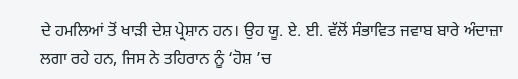ਦੇ ਹਮਲਿਆਂ ਤੋਂ ਖਾੜੀ ਦੇਸ਼ ਪ੍ਰੇਸ਼ਾਨ ਹਨ। ਉਹ ਯੂ. ਏ. ਈ. ਵੱਲੋਂ ਸੰਭਾਵਿਤ ਜਵਾਬ ਬਾਰੇ ਅੰਦਾਜ਼ਾ ਲਗਾ ਰਹੇ ਹਨ, ਜਿਸ ਨੇ ਤਹਿਰਾਨ ਨੂੰ ‘ਹੋਸ਼ ’ਚ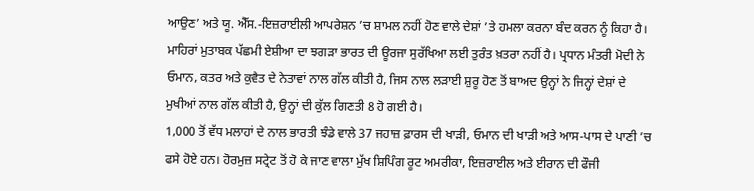ਆਉਣ’ ਅਤੇ ਯੂ. ਐੱਸ.-ਇਜ਼ਰਾਈਲੀ ਆਪਰੇਸ਼ਨ ’ਚ ਸ਼ਾਮਲ ਨਹੀਂ ਹੋਣ ਵਾਲੇ ਦੇਸ਼ਾਂ ’ਤੇ ਹਮਲਾ ਕਰਨਾ ਬੰਦ ਕਰਨ ਨੂੰ ਕਿਹਾ ਹੈ।
ਮਾਹਿਰਾਂ ਮੁਤਾਬਕ ਪੱਛਮੀ ਏਸ਼ੀਆ ਦਾ ਝਗੜਾ ਭਾਰਤ ਦੀ ਊਰਜਾ ਸੁਰੱਖਿਆ ਲਈ ਤੁਰੰਤ ਖ਼ਤਰਾ ਨਹੀਂ ਹੈ। ਪ੍ਰਧਾਨ ਮੰਤਰੀ ਮੋਦੀ ਨੇ ਓਮਾਨ, ਕਤਰ ਅਤੇ ਕੁਵੈਤ ਦੇ ਨੇਤਾਵਾਂ ਨਾਲ ਗੱਲ ਕੀਤੀ ਹੈ, ਜਿਸ ਨਾਲ ਲੜਾਈ ਸ਼ੁਰੂ ਹੋਣ ਤੋਂ ਬਾਅਦ ਉਨ੍ਹਾਂ ਨੇ ਜਿਨ੍ਹਾਂ ਦੇਸ਼ਾਂ ਦੇ ਮੁਖੀਆਂ ਨਾਲ ਗੱਲ ਕੀਤੀ ਹੈ, ਉਨ੍ਹਾਂ ਦੀ ਕੁੱਲ ਗਿਣਤੀ 8 ਹੋ ਗਈ ਹੈ।
1,000 ਤੋਂ ਵੱਧ ਮਲਾਹਾਂ ਦੇ ਨਾਲ ਭਾਰਤੀ ਝੰਡੇ ਵਾਲੇ 37 ਜਹਾਜ਼ ਫ਼ਾਰਸ ਦੀ ਖਾੜੀ, ਓਮਾਨ ਦੀ ਖਾੜੀ ਅਤੇ ਆਸ-ਪਾਸ ਦੇ ਪਾਣੀ ’ਚ ਫਸੇ ਹੋਏ ਹਨ। ਹੋਰਮੁਜ਼ ਸਟ੍ਰੇਟ ਤੋਂ ਹੋ ਕੇ ਜਾਣ ਵਾਲਾ ਮੁੱਖ ਸ਼ਿਪਿੰਗ ਰੂਟ ਅਮਰੀਕਾ, ਇਜ਼ਰਾਈਲ ਅਤੇ ਈਰਾਨ ਦੀ ਫੌਜੀ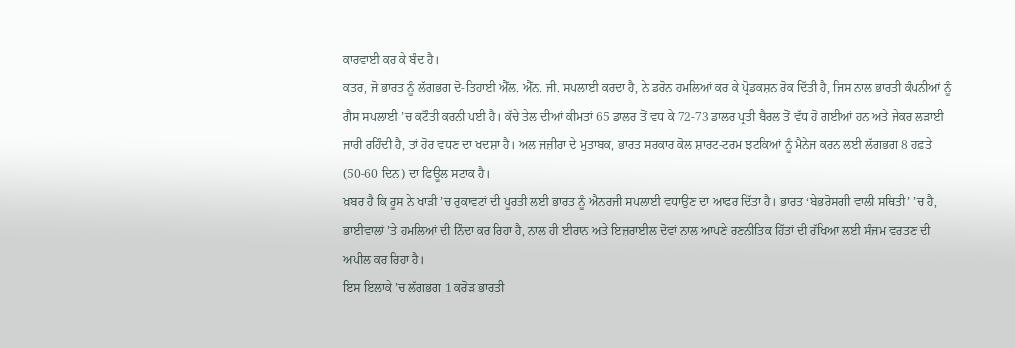ਕਾਰਵਾਈ ਕਰ ਕੇ ਬੰਦ ਹੈ।
ਕਤਰ, ਜੋ ਭਾਰਤ ਨੂੰ ਲੱਗਭਗ ਦੋ-ਤਿਹਾਈ ਐੱਲ. ਐੱਨ. ਜੀ. ਸਪਲਾਈ ਕਰਦਾ ਹੈ, ਨੇ ਡਰੋਨ ਹਮਲਿਆਂ ਕਰ ਕੇ ਪ੍ਰੋਡਕਸ਼ਨ ਰੋਕ ਦਿੱਤੀ ਹੈ, ਜਿਸ ਨਾਲ ਭਾਰਤੀ ਕੰਪਨੀਆਂ ਨੂੰ ਗੈਸ ਸਪਲਾਈ ’ਚ ਕਟੌਤੀ ਕਰਨੀ ਪਈ ਹੈ। ਕੱਚੇ ਤੇਲ ਦੀਆਂ ਕੀਮਤਾਂ 65 ਡਾਲਰ ਤੋਂ ਵਧ ਕੇ 72-73 ਡਾਲਰ ਪ੍ਰਤੀ ਬੈਰਲ ਤੋਂ ਵੱਧ ਹੋ ਗਈਆਂ ਹਨ ਅਤੇ ਜੇਕਰ ਲੜਾਈ ਜਾਰੀ ਰਹਿੰਦੀ ਹੈ, ਤਾਂ ਹੋਰ ਵਧਣ ਦਾ ਖਦਸ਼ਾ ਹੈ। ਅਲ ਜਜ਼ੀਰਾ ਦੇ ਮੁਤਾਬਕ, ਭਾਰਤ ਸਰਕਾਰ ਕੋਲ ਸ਼ਾਰਟ-ਟਰਮ ਝਟਕਿਆਂ ਨੂੰ ਮੈਨੇਜ ਕਰਨ ਲਈ ਲੱਗਭਗ 8 ਹਫ਼ਤੇ (50-60 ਦਿਨ) ਦਾ ਫਿਊਲ ਸਟਾਕ ਹੈ।
ਖ਼ਬਰ ਹੈ ਕਿ ਰੂਸ ਨੇ ਖਾੜੀ ’ਚ ਰੁਕਾਵਟਾਂ ਦੀ ਪੂਰਤੀ ਲਈ ਭਾਰਤ ਨੂੰ ਐਨਰਜੀ ਸਪਲਾਈ ਵਧਾਉਣ ਦਾ ਆਫਰ ਦਿੱਤਾ ਹੈ। ਭਾਰਤ ‘ਬੇਭਰੋਸਗੀ ਵਾਲੀ ਸਥਿਤੀ’ ’ਚ ਹੈ, ਭਾਈਵਾਲਾਂ ’ਤੇ ਹਮਲਿਆਂ ਦੀ ਨਿੰਦਾ ਕਰ ਰਿਹਾ ਹੈ, ਨਾਲ ਹੀ ਈਰਾਨ ਅਤੇ ਇਜ਼ਰਾਈਲ ਦੋਵਾਂ ਨਾਲ ਆਪਣੇ ਰਣਨੀਤਿਕ ਹਿੱਤਾਂ ਦੀ ਰੱਖਿਆ ਲਈ ਸੰਜਮ ਵਰਤਣ ਦੀ ਅਪੀਲ ਕਰ ਰਿਹਾ ਹੈ।
ਇਸ ਇਲਾਕੇ ’ਚ ਲੱਗਭਗ 1 ਕਰੋੜ ਭਾਰਤੀ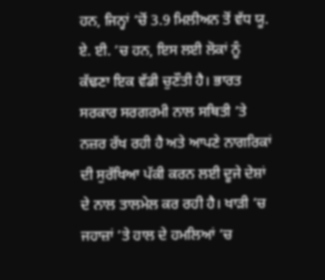ਹਨ, ਜਿਨ੍ਹਾਂ ’ਚੋਂ 3.9 ਮਿਲੀਅਨ ਤੋਂ ਵੱਧ ਯੂ. ਏ. ਈ. ’ਚ ਹਨ, ਇਸ ਲਈ ਲੋਕਾਂ ਨੂੰ ਕੱਢਣਾ ਇਕ ਵੱਡੀ ਚੁਣੌਤੀ ਹੈ। ਭਾਰਤ ਸਰਕਾਰ ਸਰਗਰਮੀ ਨਾਲ ਸਥਿਤੀ ’ਤੇ ਨਜ਼ਰ ਰੱਖ ਰਹੀ ਹੈ ਅਤੇ ਆਪਣੇ ਨਾਗਰਿਕਾਂ ਦੀ ਸੁਰੱਖਿਆ ਪੱਕੀ ਕਰਨ ਲਈ ਦੂਜੇ ਦੇਸ਼ਾਂ ਦੇ ਨਾਲ ਤਾਲਮੇਲ ਕਰ ਰਹੀ ਹੈ। ਖਾੜੀ ’ਚ ਜਹਾਜ਼ਾਂ ’ਤੇ ਹਾਲ ਦੇ ਹਮਲਿਆਂ ’ਚ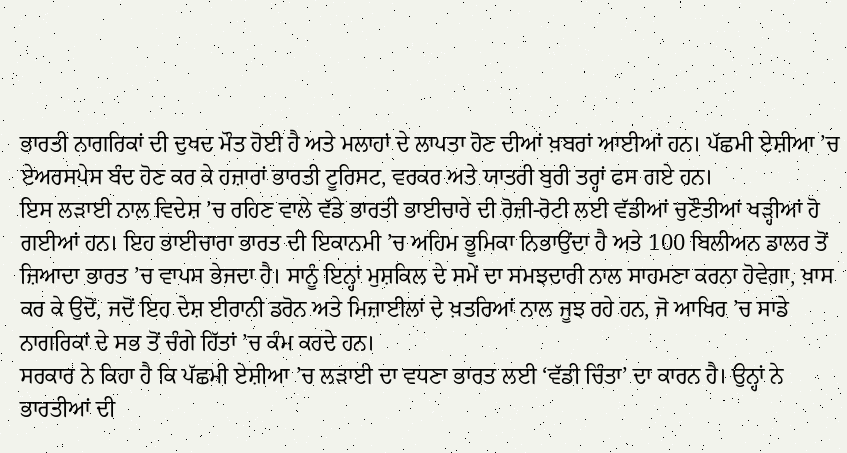ਭਾਰਤੀ ਨਾਗਰਿਕਾਂ ਦੀ ਦੁਖਦ ਮੌਤ ਹੋਈ ਹੈ ਅਤੇ ਮਲਾਹਾਂ ਦੇ ਲਾਪਤਾ ਹੋਣ ਦੀਆਂ ਖ਼ਬਰਾਂ ਆਈਆਂ ਹਨ। ਪੱਛਮੀ ਏਸ਼ੀਆ ’ਚ ਏਅਰਸਪੇਸ ਬੰਦ ਹੋਣ ਕਰ ਕੇ ਹਜ਼ਾਰਾਂ ਭਾਰਤੀ ਟੂਰਿਸਟ, ਵਰਕਰ ਅਤੇ ਯਾਤਰੀ ਬੁਰੀ ਤਰ੍ਹਾਂ ਫਸ ਗਏ ਹਨ।
ਇਸ ਲੜਾਈ ਨਾਲ ਵਿਦੇਸ਼ ’ਚ ਰਹਿਣ ਵਾਲੇ ਵੱਡੇ ਭਾਰਤੀ ਭਾਈਚਾਰੇ ਦੀ ਰੋਜ਼ੀ-ਰੋਟੀ ਲਈ ਵੱਡੀਆਂ ਚੁਣੌਤੀਆਂ ਖੜ੍ਹੀਆਂ ਹੋ ਗਈਆਂ ਹਨ। ਇਹ ਭਾਈਚਾਰਾ ਭਾਰਤ ਦੀ ਇਕਾਨਮੀ ’ਚ ਅਹਿਮ ਭੂਮਿਕਾ ਨਿਭਾਉਂਦਾ ਹੈ ਅਤੇ 100 ਬਿਲੀਅਨ ਡਾਲਰ ਤੋਂ ਜ਼ਿਆਦਾ ਭਾਰਤ ’ਚ ਵਾਪਸ ਭੇਜਦਾ ਹੈ। ਸਾਨੂੰ ਇਨ੍ਹਾਂ ਮੁਸ਼ਕਿਲ ਦੇ ਸਮੇਂ ਦਾ ਸਮਝਦਾਰੀ ਨਾਲ ਸਾਹਮਣਾ ਕਰਨਾ ਹੋਵੇਗਾ, ਖ਼ਾਸ ਕਰ ਕੇ ਉਦੋਂ, ਜਦੋਂ ਇਹ ਦੇਸ਼ ਈਰਾਨੀ ਡਰੋਨ ਅਤੇ ਮਿਜ਼ਾਈਲਾਂ ਦੇ ਖ਼ਤਰਿਆਂ ਨਾਲ ਜੂਝ ਰਹੇ ਹਨ, ਜੋ ਆਖਿਰ ’ਚ ਸਾਡੇ ਨਾਗਰਿਕਾਂ ਦੇ ਸਭ ਤੋਂ ਚੰਗੇ ਹਿੱਤਾਂ ’ਚ ਕੰਮ ਕਰਦੇ ਹਨ।
ਸਰਕਾਰ ਨੇ ਕਿਹਾ ਹੈ ਕਿ ਪੱਛਮੀ ਏਸ਼ੀਆ ’ਚ ਲੜਾਈ ਦਾ ਵਧਣਾ ਭਾਰਤ ਲਈ ‘ਵੱਡੀ ਚਿੰਤਾ’ ਦਾ ਕਾਰਨ ਹੈ। ਉਨ੍ਹਾਂ ਨੇ ਭਾਰਤੀਆਂ ਦੀ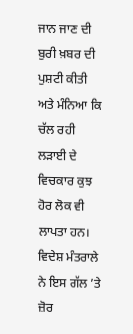ਜਾਨ ਜਾਣ ਦੀ ਬੁਰੀ ਖ਼ਬਰ ਦੀ ਪੁਸ਼ਟੀ ਕੀਤੀ ਅਤੇ ਮੰਨਿਆ ਕਿ ਚੱਲ ਰਹੀ ਲੜਾਈ ਦੇ ਵਿਚਕਾਰ ਕੁਝ ਹੋਰ ਲੋਕ ਵੀ ਲਾਪਤਾ ਹਨ।
ਵਿਦੇਸ਼ ਮੰਤਰਾਲੇ ਨੇ ਇਸ ਗੱਲ ’ਤੇ ਜ਼ੋਰ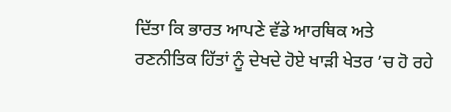ਦਿੱਤਾ ਕਿ ਭਾਰਤ ਆਪਣੇ ਵੱਡੇ ਆਰਥਿਕ ਅਤੇ ਰਣਨੀਤਿਕ ਹਿੱਤਾਂ ਨੂੰ ਦੇਖਦੇ ਹੋਏ ਖਾੜੀ ਖੇਤਰ ’ਚ ਹੋ ਰਹੇ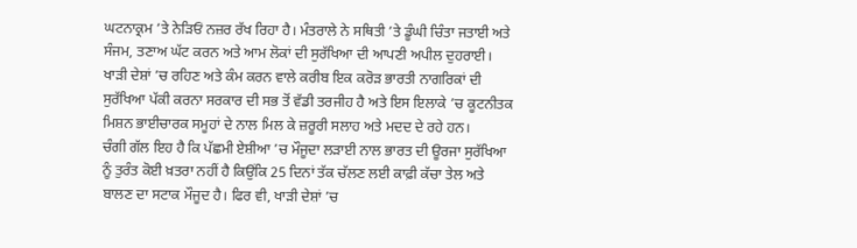ਘਟਨਾਕ੍ਰਮ ’ਤੇ ਨੇੜਿਓਂ ਨਜ਼ਰ ਰੱਖ ਰਿਹਾ ਹੈ। ਮੰਤਰਾਲੇ ਨੇ ਸਥਿਤੀ ’ਤੇ ਡੂੰਘੀ ਚਿੰਤਾ ਜਤਾਈ ਅਤੇ ਸੰਜਮ, ਤਣਾਅ ਘੱਟ ਕਰਨ ਅਤੇ ਆਮ ਲੋਕਾਂ ਦੀ ਸੁਰੱਖਿਆ ਦੀ ਆਪਣੀ ਅਪੀਲ ਦੁਹਰਾਈ। ਖਾੜੀ ਦੇਸ਼ਾਂ ’ਚ ਰਹਿਣ ਅਤੇ ਕੰਮ ਕਰਨ ਵਾਲੇ ਕਰੀਬ ਇਕ ਕਰੋੜ ਭਾਰਤੀ ਨਾਗਰਿਕਾਂ ਦੀ ਸੁਰੱਖਿਆ ਪੱਕੀ ਕਰਨਾ ਸਰਕਾਰ ਦੀ ਸਭ ਤੋਂ ਵੱਡੀ ਤਰਜੀਹ ਹੈ ਅਤੇ ਇਸ ਇਲਾਕੇ ’ਚ ਕੂਟਨੀਤਕ ਮਿਸ਼ਨ ਭਾਈਚਾਰਕ ਸਮੂਹਾਂ ਦੇ ਨਾਲ ਮਿਲ ਕੇ ਜ਼ਰੂਰੀ ਸਲਾਹ ਅਤੇ ਮਦਦ ਦੇ ਰਹੇ ਹਨ।
ਚੰਗੀ ਗੱਲ ਇਹ ਹੈ ਕਿ ਪੱਛਮੀ ਏਸ਼ੀਆ ’ਚ ਮੌਜੂਦਾ ਲੜਾਈ ਨਾਲ ਭਾਰਤ ਦੀ ਊਰਜਾ ਸੁਰੱਖਿਆ ਨੂੰ ਤੁਰੰਤ ਕੋਈ ਖ਼ਤਰਾ ਨਹੀਂ ਹੈ ਕਿਉਂਕਿ 25 ਦਿਨਾਂ ਤੱਕ ਚੱਲਣ ਲਈ ਕਾਫ਼ੀ ਕੱਚਾ ਤੇਲ ਅਤੇ ਬਾਲਣ ਦਾ ਸਟਾਕ ਮੌਜੂਦ ਹੈ। ਫਿਰ ਵੀ, ਖਾੜੀ ਦੇਸ਼ਾਂ ’ਚ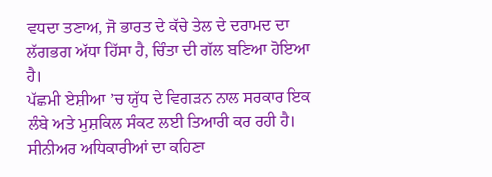ਵਧਦਾ ਤਣਾਅ, ਜੋ ਭਾਰਤ ਦੇ ਕੱਚੇ ਤੇਲ ਦੇ ਦਰਾਮਦ ਦਾ ਲੱਗਭਗ ਅੱਧਾ ਹਿੱਸਾ ਹੈ, ਚਿੰਤਾ ਦੀ ਗੱਲ ਬਣਿਆ ਹੋਇਆ ਹੈ।
ਪੱਛਮੀ ਏਸ਼ੀਆ ’ਚ ਯੁੱਧ ਦੇ ਵਿਗੜਨ ਨਾਲ ਸਰਕਾਰ ਇਕ ਲੰਬੇ ਅਤੇ ਮੁਸ਼ਕਿਲ ਸੰਕਟ ਲਈ ਤਿਆਰੀ ਕਰ ਰਹੀ ਹੈ। ਸੀਨੀਅਰ ਅਧਿਕਾਰੀਆਂ ਦਾ ਕਹਿਣਾ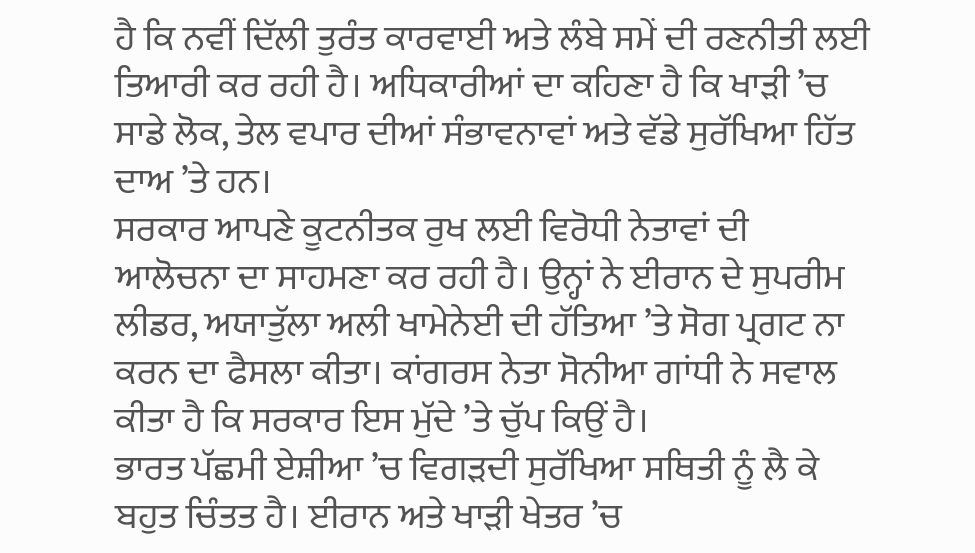ਹੈ ਕਿ ਨਵੀਂ ਦਿੱਲੀ ਤੁਰੰਤ ਕਾਰਵਾਈ ਅਤੇ ਲੰਬੇ ਸਮੇਂ ਦੀ ਰਣਨੀਤੀ ਲਈ ਤਿਆਰੀ ਕਰ ਰਹੀ ਹੈ। ਅਧਿਕਾਰੀਆਂ ਦਾ ਕਹਿਣਾ ਹੈ ਕਿ ਖਾੜੀ ’ਚ ਸਾਡੇ ਲੋਕ, ਤੇਲ ਵਪਾਰ ਦੀਆਂ ਸੰਭਾਵਨਾਵਾਂ ਅਤੇ ਵੱਡੇ ਸੁਰੱਖਿਆ ਹਿੱਤ ਦਾਅ ’ਤੇ ਹਨ।
ਸਰਕਾਰ ਆਪਣੇ ਕੂਟਨੀਤਕ ਰੁਖ ਲਈ ਵਿਰੋਧੀ ਨੇਤਾਵਾਂ ਦੀ ਆਲੋਚਨਾ ਦਾ ਸਾਹਮਣਾ ਕਰ ਰਹੀ ਹੈ। ਉਨ੍ਹਾਂ ਨੇ ਈਰਾਨ ਦੇ ਸੁਪਰੀਮ ਲੀਡਰ, ਅਯਾਤੁੱਲਾ ਅਲੀ ਖਾਮੇਨੇਈ ਦੀ ਹੱਤਿਆ ’ਤੇ ਸੋਗ ਪ੍ਰਗਟ ਨਾ ਕਰਨ ਦਾ ਫੈਸਲਾ ਕੀਤਾ। ਕਾਂਗਰਸ ਨੇਤਾ ਸੋਨੀਆ ਗਾਂਧੀ ਨੇ ਸਵਾਲ ਕੀਤਾ ਹੈ ਕਿ ਸਰਕਾਰ ਇਸ ਮੁੱਦੇ ’ਤੇ ਚੁੱਪ ਕਿਉਂ ਹੈ।
ਭਾਰਤ ਪੱਛਮੀ ਏਸ਼ੀਆ ’ਚ ਵਿਗੜਦੀ ਸੁਰੱਖਿਆ ਸਥਿਤੀ ਨੂੰ ਲੈ ਕੇ ਬਹੁਤ ਚਿੰਤਤ ਹੈ। ਈਰਾਨ ਅਤੇ ਖਾੜੀ ਖੇਤਰ ’ਚ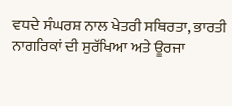ਵਧਦੇ ਸੰਘਰਸ਼ ਨਾਲ ਖੇਤਰੀ ਸਥਿਰਤਾ, ਭਾਰਤੀ ਨਾਗਰਿਕਾਂ ਦੀ ਸੁਰੱਖਿਆ ਅਤੇ ਊਰਜਾ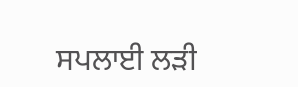ਸਪਲਾਈ ਲੜੀ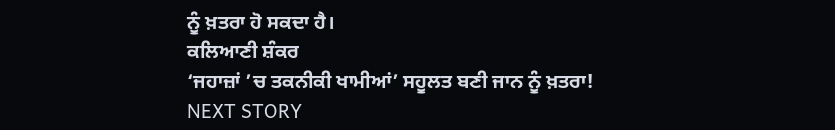ਨੂੰ ਖ਼ਤਰਾ ਹੋ ਸਕਦਾ ਹੈ।
ਕਲਿਆਣੀ ਸ਼ੰਕਰ
‘ਜਹਾਜ਼ਾਂ ’ਚ ਤਕਨੀਕੀ ਖਾਮੀਆਂ’ ਸਹੂਲਤ ਬਣੀ ਜਾਨ ਨੂੰ ਖ਼ਤਰਾ!
NEXT STORY